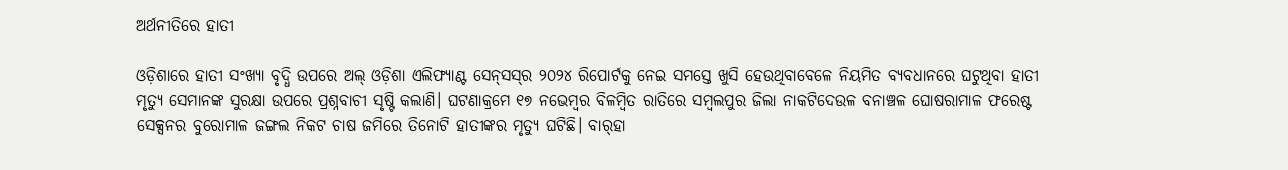ଅର୍ଥନୀତିରେ ହାତୀ

ଓଡ଼ିଶାରେ ହାତୀ ସଂଖ୍ୟା ବୃଦ୍ଧି ଉପରେ ଅଲ୍‌ ଓଡ଼ିଶା ଏଲିଫ୍ୟାଣ୍ଟ ସେନ୍‌ସସ୍‌ର ୨୦୨୪ ରିପୋର୍ଟକୁ ନେଇ ସମସ୍ତେ ଖୁସି ହେଉଥିବାବେଳେ ନିୟମିତ ବ୍ୟବଧାନରେ ଘଟୁଥିବା ହାତୀ ମୃତ୍ୟୁ ସେମାନଙ୍କ ସୁରକ୍ଷା ଉପରେ ପ୍ରଶ୍ନବାଚୀ ସୃଷ୍ଟି କଲାଣି। ଘଟଣାକ୍ରମେ ୧୭ ନଭେମ୍ବର ବିଳମ୍ବିତ ରାତିରେ ସମ୍ବଲପୁର ଜିଲା ନାକଟିଦେଉଳ ବନାଞ୍ଚଳ ଘୋଷରାମାଳ ଫରେଷ୍ଟ ସେକ୍ସନର ବୁରୋମାଳ ଜଙ୍ଗଲ ନିକଟ ଚାଷ ଜମିରେ ତିନୋଟି ହାତୀଙ୍କର ମୃତ୍ୟୁ ଘଟିଛି। ବାର୍‌ହା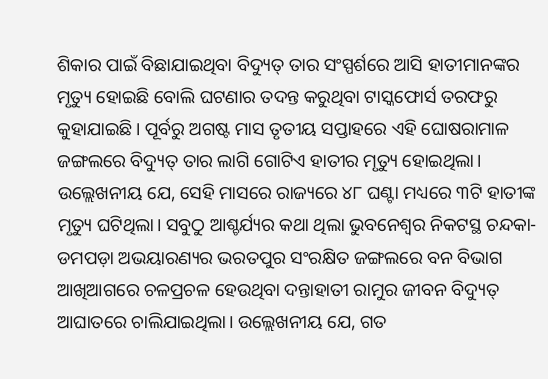ଶିକାର ପାଇଁ ବିଛାଯାଇଥିବା ବିଦ୍ୟୁତ୍‌ ତାର ସଂସ୍ପର୍ଶରେ ଆସି ହାତୀମାନଙ୍କର ମୃତ୍ୟୁ ହୋଇଛି ବୋଲି ଘଟଣାର ତଦନ୍ତ କରୁଥିବା ଟାସ୍କଫୋର୍ସ ତରଫରୁ କୁହାଯାଇଛି। ପୂର୍ବରୁ ଅଗଷ୍ଟ ମାସ ତୃତୀୟ ସପ୍ତାହରେ ଏହି ଘୋଷରାମାଳ ଜଙ୍ଗଲରେ ବିଦ୍ୟୁତ୍‌ ତାର ଲାଗି ଗୋଟିଏ ହାତୀର ମୃତ୍ୟୁ ହୋଇଥିଲା। ଉଲ୍ଲେଖନୀୟ ଯେ, ସେହି ମାସରେ ରାଜ୍ୟରେ ୪୮ ଘଣ୍ଟା ମଧ୍ୟରେ ୩ଟି ହାତୀଙ୍କ ମୃତ୍ୟୁ ଘଟିଥିଲା। ସବୁଠୁ ଆଶ୍ଚର୍ଯ୍ୟର କଥା ଥିଲା ଭୁବନେଶ୍ୱର ନିକଟସ୍ଥ ଚନ୍ଦକା-ଡମପଡ଼ା ଅଭୟାରଣ୍ୟର ଭରତପୁର ସଂରକ୍ଷିତ ଜଙ୍ଗଲରେ ବନ ବିଭାଗ ଆଖିଆଗରେ ଚଳପ୍ରଚଳ ହେଉଥିବା ଦନ୍ତାହାତୀ ରାମୁର ଜୀବନ ବିଦ୍ୟୁତ୍‌ ଆଘାତରେ ଚାଲିଯାଇଥିଲା। ଉଲ୍ଲେଖନୀୟ ଯେ, ଗତ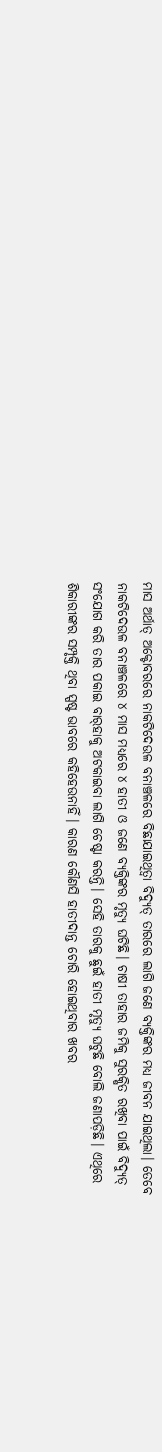ମାସ ଅର୍ଥାତ୍‌ ଅକ୍ଟୋବରରେ ନାକଟିଦେଉଳ ବନାଞ୍ଚଳରେ ବିଛାଯାଇଥିତ୍ବା ବିଦ୍ୟୁତ୍‌ ତାରରେ ଲାଗି ଜଣେ ବ୍ୟକ୍ତିଙ୍କର ମଧ୍ୟ ଜୀବନ ଯାଇଥିଲା। ତେବେ ନାକଟିଦେଉଳ ବନାଞ୍ଚଳରେ ୪ ମାସ ମଧ୍ୟରେ ୪ ହାତୀ ଓ ଜଣେ ବ୍ୟକ୍ତିଙ୍କର ମୃତ୍ୟୁ ଘଟିଛି। ଚାଷୀ ତାହାର ଜମିକୁ ସୁରକ୍ଷିତ ରଖିବା ପାଇଁ ବିଦ୍ୟୁତ୍‌ ସଂଯୋଗ କରି ତାର ପକାଇ ବାର୍‌ହାକୁ ଅଟକାଇବା ଲାଗି ଚେଷ୍ଟା କରନ୍ତି। ସେହି ତାରକୁ ଛୁଇଁ ହାତୀ ମୃତ୍ୟୁ ଘଟୁଛି ବୋଲି ଜଣାପଡ଼ିଛି। ଏଥିରେ ଶିକାରୀଙ୍କର ସମ୍ପୃକ୍ତି ଥିବା ସ୍ପଷ୍ଟ ଭାବରେ କହିହେଉନାହିଁ। କାରଣ କୌଣସି ହାତୀଦାନ୍ତ ଚୋରି ହୋଇଥିବାର ଖବର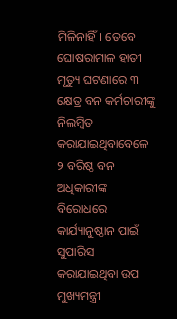ମିଳିନାହିଁ। ତେବେ ଘୋଷରାମାଳ ହାତୀ ମୃତ୍ୟୁ ଘଟଣାରେ ୩ କ୍ଷେତ୍ର ବନ କର୍ମଚାରୀଙ୍କୁ ନିଲମ୍ବିତ କରାଯାଇଥିବାବେଳେ ୨ ବରିଷ୍ଠ ବନ ଅଧିକାରୀଙ୍କ ବିରୋଧରେ କାର୍ଯ୍ୟାନୁଷ୍ଠାନ ପାଇଁ ସୁପାରିସ କରାଯାଇଥିବା ଉପ ମୁଖ୍ୟମନ୍ତ୍ରୀ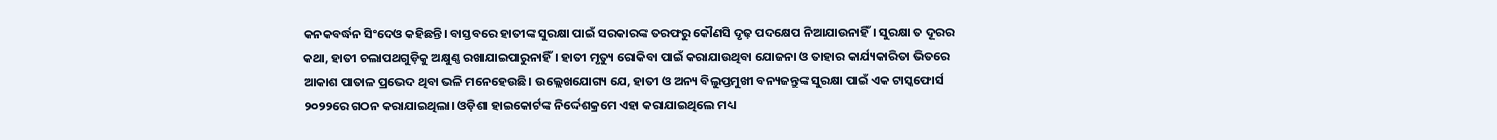କନକବର୍ଦ୍ଧନ ସିଂଦେଓ କହିଛନ୍ତି। ବାସ୍ତବରେ ହାତୀଙ୍କ ସୁରକ୍ଷା ପାଇଁ ସରକାରଙ୍କ ତରଫରୁ କୌଣସି ଦୃଢ଼ ପଦକ୍ଷେପ ନିଆଯାଉନାହିଁ। ସୁରକ୍ଷା ତ ଦୂରର କଥା, ହାତୀ ଚଲାପଥଗୁଡ଼ିକୁ ଅକ୍ଷୁଣ୍ଣ ରଖାଯାଇପାରୁନାହିଁ। ହାତୀ ମୃତ୍ୟୁ ରୋକିବା ପାଇଁ କରାଯାଉଥିବା ଯୋଜନା ଓ ତାହାର କାର୍ଯ୍ୟକାରିତା ଭିତରେ ଆକାଶ ପାତାଳ ପ୍ରଭେଦ ଥିବା ଭଳି ମନେହେଉଛି। ଉଲ୍ଲେଖଯୋଗ୍ୟ ଯେ, ହାତୀ ଓ ଅନ୍ୟ ବିଲୁପ୍ତମୁଖୀ ବନ୍ୟଜନ୍ତୁଙ୍କ ସୁରକ୍ଷା ପାଇଁ ଏକ ଟାସ୍କଫୋର୍ସ ୨୦୨୨ରେ ଗଠନ କରାଯାଇଥିଲା। ଓଡ଼ିଶା ହାଇକୋର୍ଟଙ୍କ ନିର୍ଦ୍ଦେଶକ୍ରମେ ଏହା କରାଯାଇଥିଲେ ମଧ୍ୟ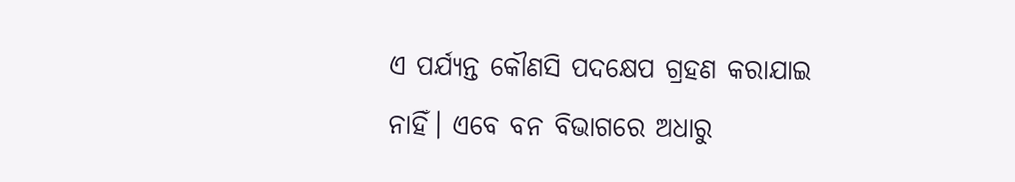ଏ ପର୍ଯ୍ୟନ୍ତ କୌଣସି ପଦକ୍ଷେପ ଗ୍ରହଣ କରାଯାଇ ନାହିଁ। ଏବେ ବନ ବିଭାଗରେ ଅଧାରୁ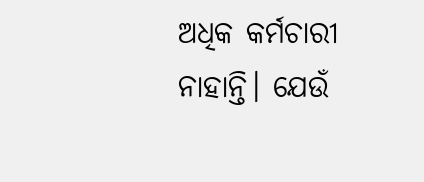ଅଧିକ କର୍ମଚାରୀ ନାହାନ୍ତି। ଯେଉଁ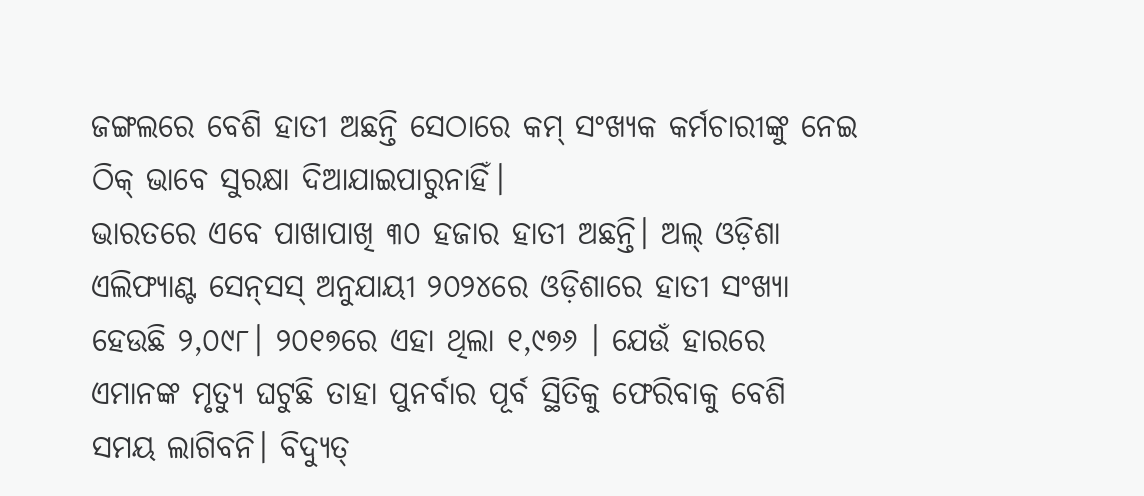ଜଙ୍ଗଲରେ ବେଶି ହାତୀ ଅଛନ୍ତି ସେଠାରେ କମ୍‌ ସଂଖ୍ୟକ କର୍ମଚାରୀଙ୍କୁ ନେଇ ଠିକ୍‌ ଭାବେ ସୁରକ୍ଷା ଦିଆଯାଇପାରୁନାହିଁ।
ଭାରତରେ ଏବେ ପାଖାପାଖି ୩୦ ହଜାର ହାତୀ ଅଛନ୍ତି। ଅଲ୍‌ ଓଡ଼ିଶା ଏଲିଫ୍ୟାଣ୍ଟ ସେନ୍‌ସସ୍‌ ଅନୁଯାୟୀ ୨୦୨୪ରେ ଓଡ଼ିଶାରେ ହାତୀ ସଂଖ୍ୟା ହେଉଛି ୨,୦୯୮। ୨୦୧୭ରେ ଏହା ଥିଲା ୧,୯୭୬ । ଯେଉଁ ହାରରେ ଏମାନଙ୍କ ମୃତ୍ୟୁ ଘଟୁଛି ତାହା ପୁନର୍ବାର ପୂର୍ବ ସ୍ଥିତିକୁ ଫେରିବାକୁ ବେଶି ସମୟ ଲାଗିବନି। ବିଦ୍ୟୁତ୍‌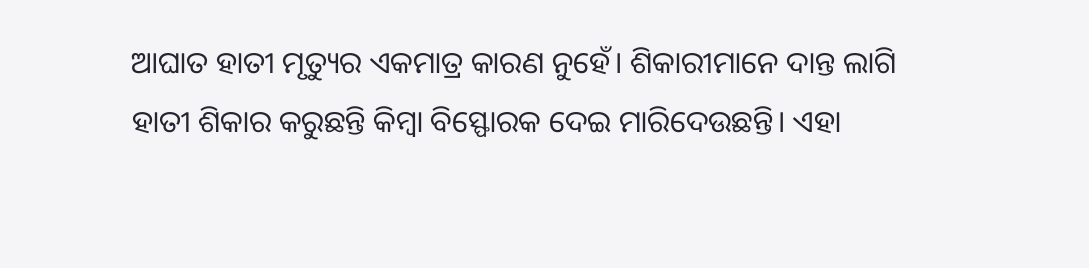ଆଘାତ ହାତୀ ମୃତ୍ୟୁର ଏକମାତ୍ର କାରଣ ନୁହେଁ। ଶିକାରୀମାନେ ଦାନ୍ତ ଲାଗି ହାତୀ ଶିକାର କରୁଛନ୍ତି କିମ୍ବା ବିସ୍ଫୋରକ ଦେଇ ମାରିଦେଉଛନ୍ତି। ଏହା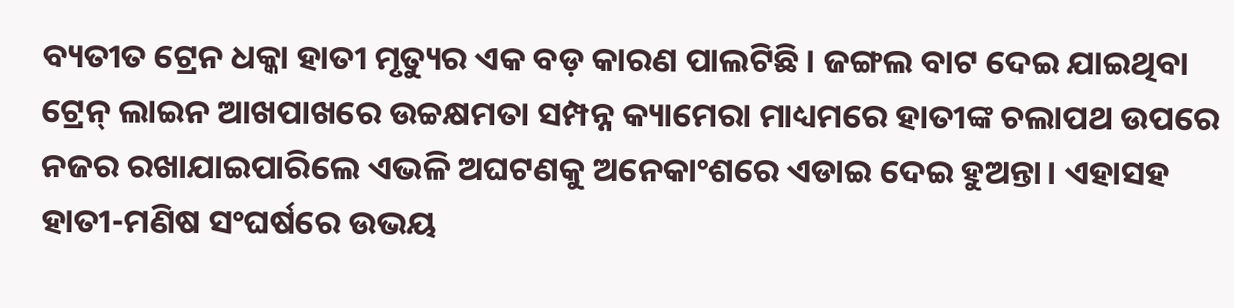ବ୍ୟତୀତ ଟ୍ରେନ ଧକ୍କା ହାତୀ ମୃତ୍ୟୁର ଏକ ବଡ଼ କାରଣ ପାଲଟିଛି। ଜଙ୍ଗଲ ବାଟ ଦେଇ ଯାଇଥିବା ଟ୍ରେନ୍‌ ଲାଇନ ଆଖପାଖରେ ଉଚ୍ଚକ୍ଷମତା ସମ୍ପନ୍ନ କ୍ୟାମେରା ମାଧ୍ୟମରେ ହାତୀଙ୍କ ଚଲାପଥ ଉପରେ ନଜର ରଖାଯାଇପାରିଲେ ଏଭଳି ଅଘଟଣକୁ ଅନେକାଂଶରେ ଏଡାଇ ଦେଇ ହୁଅନ୍ତା। ଏହାସହ ହାତୀ-ମଣିଷ ସଂଘର୍ଷରେ ଉଭୟ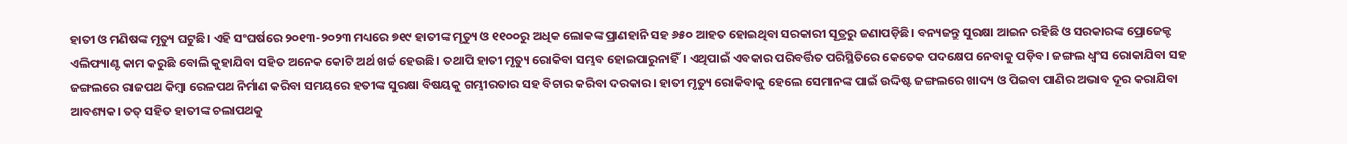ହାତୀ ଓ ମଣିଷଙ୍କ ମୃତ୍ୟୁ ଘଟୁଛି। ଏହି ସଂଘର୍ଷରେ ୨୦୧୩-୨୦୨୩ ମଧ୍ୟରେ ୭୧୯ ହାତୀଙ୍କ ମୃତ୍ୟୁ ଓ ୧୧୦୦ରୁ ଅଧିକ ଲୋକଙ୍କ ପ୍ରାଣହାନି ସହ ୬୫୦ ଆହତ ହୋଇଥିବା ସରକାରୀ ସୂତ୍ରରୁ ଜଣାପଡ଼ିଛି। ବନ୍ୟଜନ୍ତୁ ସୁରକ୍ଷା ଆଇନ ରହିଛି ଓ ସରକାରଙ୍କ ପ୍ରୋଜେକ୍ଟ ଏଲିଫ୍ୟାଣ୍ଟ କାମ କରୁଛି ବୋଲି କୁହାଯିବା ସହିତ ଅନେକ କୋଟି ଅର୍ଥ ଖର୍ଚ୍ଚ ହେଉଛି। ତଥାପି ହାତୀ ମୃତ୍ୟୁ ରୋକିବା ସମ୍ଭବ ହୋଇପାରୁନାହିଁ। ଏଥିପାଇଁ ଏବକାର ପରିବର୍ତ୍ତିତ ପରିସ୍ଥିତିରେ କେତେକ ପଦକ୍ଷେପ ନେବାକୁ ପଡ଼ିବ। ଜଙ୍ଗଲ ଧ୍ୱଂସ ରୋକାଯିବା ସହ ଜଙ୍ଗଲରେ ରାଜପଥ କିମ୍ବା ରେଳପଥ ନିର୍ମାଣ କରିବା ସମୟରେ ହତୀଙ୍କ ସୁରକ୍ଷା ବିଷୟକୁ ଗମ୍ଭୀରତାର ସହ ବିଚାର କରିବା ଦରକାର। ହାତୀ ମୃତ୍ୟୁ ରୋକିବାକୁ ହେଲେ ସେମାନଙ୍କ ପାଇଁ ଉଦ୍ଦିଷ୍ଟ ଜଙ୍ଗଲରେ ଖାଦ୍ୟ ଓ ପିଇବା ପାଣିର ଅଭାବ ଦୂର କରାଯିବା ଆବଶ୍ୟକ। ତତ୍‌ ସହିତ ହାତୀଙ୍କ ଚଲାପଥକୁ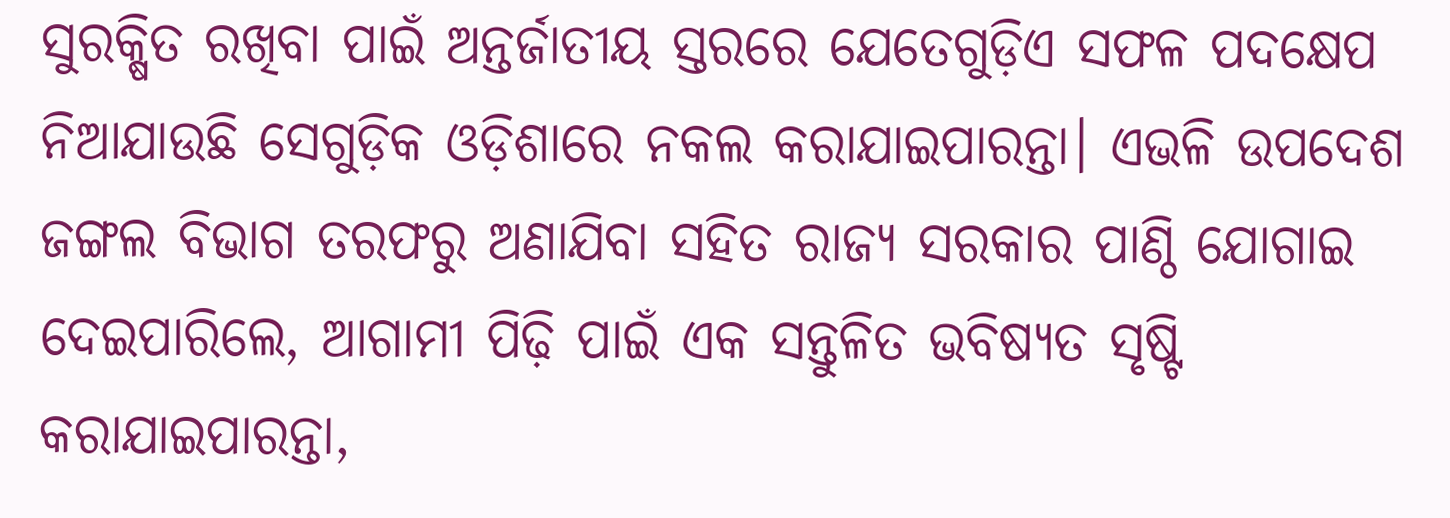ସୁରକ୍ଷିତ ରଖିବା ପାଇଁ ଅନ୍ତର୍ଜାତୀୟ ସ୍ତରରେ ଯେତେଗୁଡ଼ିଏ ସଫଳ ପଦକ୍ଷେପ ନିଆଯାଉଛି ସେଗୁଡ଼ିକ ଓଡ଼ିଶାରେ ନକଲ କରାଯାଇପାରନ୍ତା। ଏଭଳି ଉପଦେଶ ଜଙ୍ଗଲ ବିଭାଗ ତରଫରୁ ଅଣାଯିବା ସହିତ ରାଜ୍ୟ ସରକାର ପାଣ୍ଠି ଯୋଗାଇ ଦେଇପାରିଲେ, ଆଗାମୀ ପିଢ଼ି ପାଇଁ ଏକ ସନ୍ତୁଳିତ ଭବିଷ୍ୟତ ସୃଷ୍ଟି କରାଯାଇପାରନ୍ତା,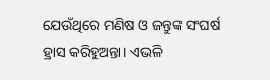ଯେଉଁଥିରେ ମଣିଷ ଓ ଜନ୍ତୁଙ୍କ ସଂଘର୍ଷ ହ୍ରାସ କରିହୁଅନ୍ତା। ଏଭଳି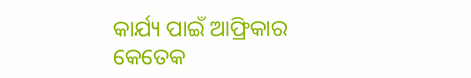କାର୍ଯ୍ୟ ପାଇଁ ଆଫ୍ରିକାର କେତେକ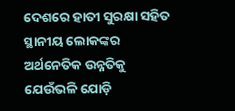ଦେଶରେ ହାତୀ ସୁରକ୍ଷା ସହିତ ସ୍ଥାନୀୟ ଲୋକଙ୍କର ଅର୍ଥନେତିକ ଉନ୍ନତିକୁ ଯେଉଁଭଳି ଯୋଡ଼ି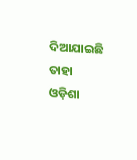ଦିଆଯାଇଛି ତାହା ଓଡ଼ିଶା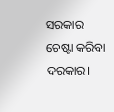ସରକାର ଚେଷ୍ଟା କରିବା ଦରକାର।